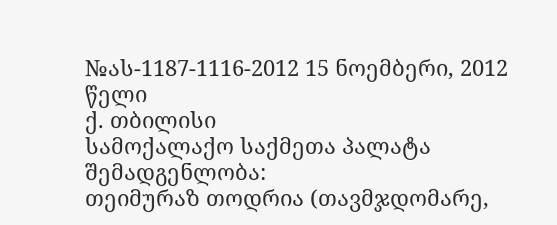№ას-1187-1116-2012 15 ნოემბერი, 2012 წელი
ქ. თბილისი
სამოქალაქო საქმეთა პალატა
შემადგენლობა:
თეიმურაზ თოდრია (თავმჯდომარე,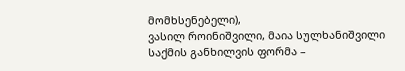მომხსენებელი),
ვასილ როინიშვილი, მაია სულხანიშვილი
საქმის განხილვის ფორმა –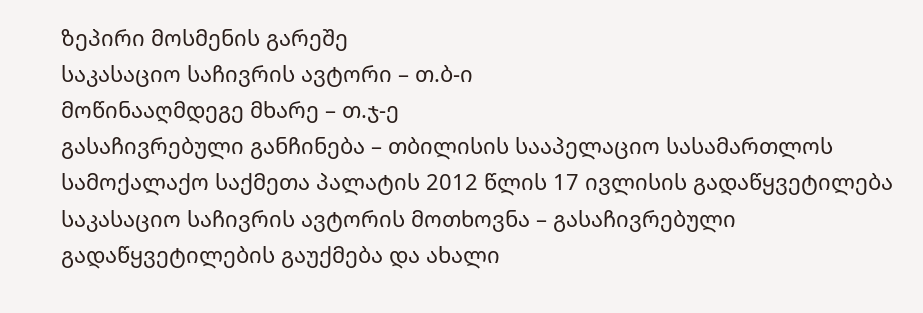ზეპირი მოსმენის გარეშე
საკასაციო საჩივრის ავტორი – თ.ბ-ი
მოწინააღმდეგე მხარე – თ.ჯ-ე
გასაჩივრებული განჩინება – თბილისის სააპელაციო სასამართლოს სამოქალაქო საქმეთა პალატის 2012 წლის 17 ივლისის გადაწყვეტილება
საკასაციო საჩივრის ავტორის მოთხოვნა – გასაჩივრებული გადაწყვეტილების გაუქმება და ახალი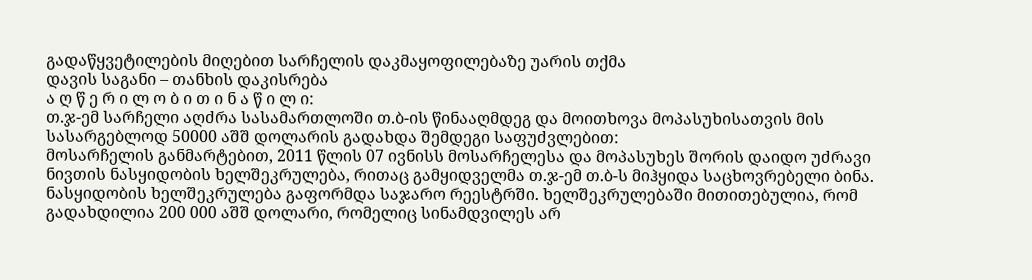გადაწყვეტილების მიღებით სარჩელის დაკმაყოფილებაზე უარის თქმა
დავის საგანი – თანხის დაკისრება
ა ღ წ ე რ ი ლ ო ბ ი თ ი ნ ა წ ი ლ ი:
თ.ჯ-ემ სარჩელი აღძრა სასამართლოში თ.ბ-ის წინააღმდეგ და მოითხოვა მოპასუხისათვის მის სასარგებლოდ 50000 აშშ დოლარის გადახდა შემდეგი საფუძვლებით:
მოსარჩელის განმარტებით, 2011 წლის 07 ივნისს მოსარჩელესა და მოპასუხეს შორის დაიდო უძრავი ნივთის ნასყიდობის ხელშეკრულება, რითაც გამყიდველმა თ.ჯ-ემ თ.ბ-ს მიჰყიდა საცხოვრებელი ბინა. ნასყიდობის ხელშეკრულება გაფორმდა საჯარო რეესტრში. ხელშეკრულებაში მითითებულია, რომ გადახდილია 200 000 აშშ დოლარი, რომელიც სინამდვილეს არ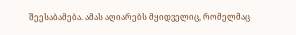შეესაბამება. ამას აღიარებს მყიდველიც, რომელმაც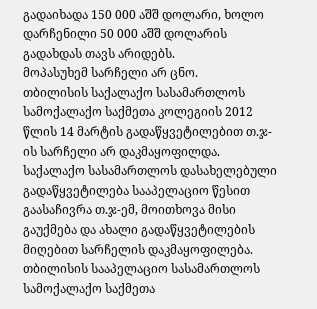გადაიხადა 150 000 აშშ დოლარი, ხოლო დარჩენილი 50 000 აშშ დოლარის გადახდას თავს არიდებს.
მოპასუხემ სარჩელი არ ცნო.
თბილისის საქალაქო სასამართლოს სამოქალაქო საქმეთა კოლეგიის 2012 წლის 14 მარტის გადაწყვეტილებით თ.ჯ-ის სარჩელი არ დაკმაყოფილდა.
საქალაქო სასამართლოს დასახელებული გადაწყვეტილება სააპელაციო წესით გაასაჩივრა თ.ჯ-ემ, მოითხოვა მისი გაუქმება და ახალი გადაწყვეტილების მიღებით სარჩელის დაკმაყოფილება.
თბილისის სააპელაციო სასამართლოს სამოქალაქო საქმეთა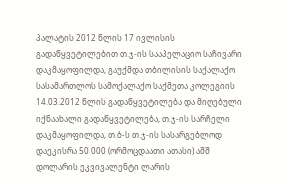პალატის 2012 წლის 17 ივლისის გადაწყვეტილებით თ.ჯ-ის სააპელაციო საჩივარი დაკმაყოფილდა, გაუქმდა თბილისის საქალაქო სასამართლოს სამოქალაქო საქმეთა კოლეგიის 14.03.2012 წლის გადაწყვეტილება და მიღებული იქნაახალი გადაწყვეტილება, თ.ჯ-ის სარჩელი დაკმაყოფილდა, თ.ბ-ს თ.ჯ-ის სასარგებლოდ დაეკისრა 50 000 (ორმოცდაათი ათასი) აშშ დოლარის ეკვივალენტი ლარის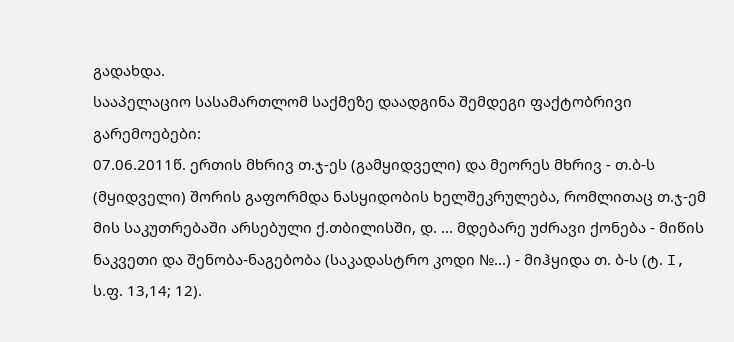გადახდა.
სააპელაციო სასამართლომ საქმეზე დაადგინა შემდეგი ფაქტობრივი გარემოებები:
07.06.2011წ. ერთის მხრივ თ.ჯ-ეს (გამყიდველი) და მეორეს მხრივ - თ.ბ-ს (მყიდველი) შორის გაფორმდა ნასყიდობის ხელშეკრულება, რომლითაც თ.ჯ-ემ მის საკუთრებაში არსებული ქ.თბილისში, დ. ... მდებარე უძრავი ქონება - მიწის ნაკვეთი და შენობა-ნაგებობა (საკადასტრო კოდი №...) - მიჰყიდა თ. ბ-ს (ტ. I, ს.ფ. 13,14; 12).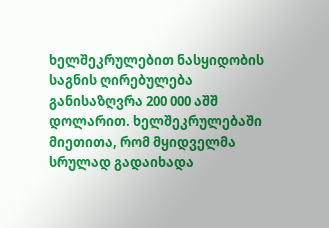ხელშეკრულებით ნასყიდობის საგნის ღირებულება განისაზღვრა 200 000 აშშ დოლარით. ხელშეკრულებაში მიეთითა, რომ მყიდველმა სრულად გადაიხადა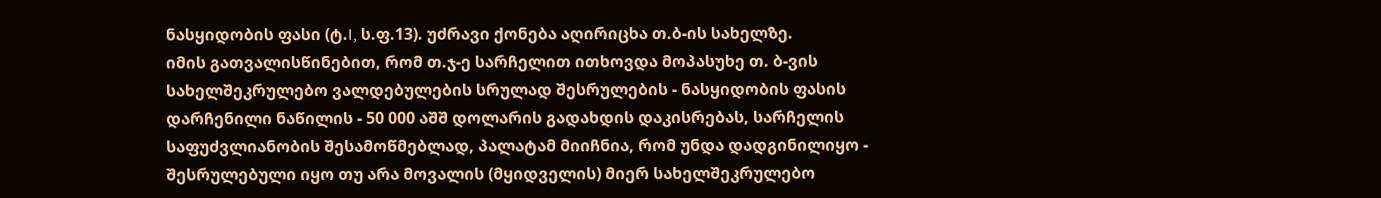ნასყიდობის ფასი (ტ.I, ს.ფ.13). უძრავი ქონება აღირიცხა თ.ბ-ის სახელზე.
იმის გათვალისწინებით, რომ თ.ჯ-ე სარჩელით ითხოვდა მოპასუხე თ. ბ-ვის სახელშეკრულებო ვალდებულების სრულად შესრულების - ნასყიდობის ფასის დარჩენილი ნაწილის - 50 000 აშშ დოლარის გადახდის დაკისრებას, სარჩელის საფუძვლიანობის შესამოწმებლად, პალატამ მიიჩნია, რომ უნდა დადგინილიყო - შესრულებული იყო თუ არა მოვალის (მყიდველის) მიერ სახელშეკრულებო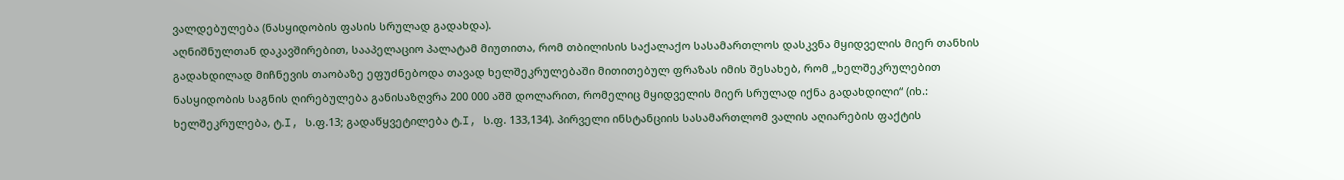ვალდებულება (ნასყიდობის ფასის სრულად გადახდა).
აღნიშნულთან დაკავშირებით, სააპელაციო პალატამ მიუთითა, რომ თბილისის საქალაქო სასამართლოს დასკვნა მყიდველის მიერ თანხის გადახდილად მიჩნევის თაობაზე ეფუძნებოდა თავად ხელშეკრულებაში მითითებულ ფრაზას იმის შესახებ, რომ „ხელშეკრულებით ნასყიდობის საგნის ღირებულება განისაზღვრა 200 000 აშშ დოლარით, რომელიც მყიდველის მიერ სრულად იქნა გადახდილი“ (იხ.: ხელშეკრულება, ტ.I, ს.ფ.13; გადაწყვეტილება ტ.I, ს.ფ. 133,134). პირველი ინსტანციის სასამართლომ ვალის აღიარების ფაქტის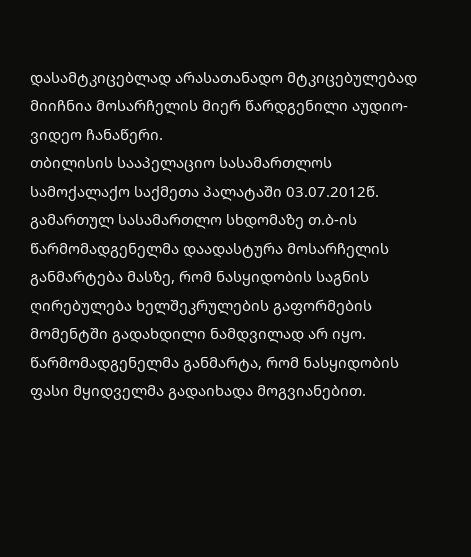დასამტკიცებლად არასათანადო მტკიცებულებად მიიჩნია მოსარჩელის მიერ წარდგენილი აუდიო-ვიდეო ჩანაწერი.
თბილისის სააპელაციო სასამართლოს სამოქალაქო საქმეთა პალატაში 03.07.2012წ. გამართულ სასამართლო სხდომაზე თ.ბ-ის წარმომადგენელმა დაადასტურა მოსარჩელის განმარტება მასზე, რომ ნასყიდობის საგნის ღირებულება ხელშეკრულების გაფორმების მომენტში გადახდილი ნამდვილად არ იყო. წარმომადგენელმა განმარტა, რომ ნასყიდობის ფასი მყიდველმა გადაიხადა მოგვიანებით.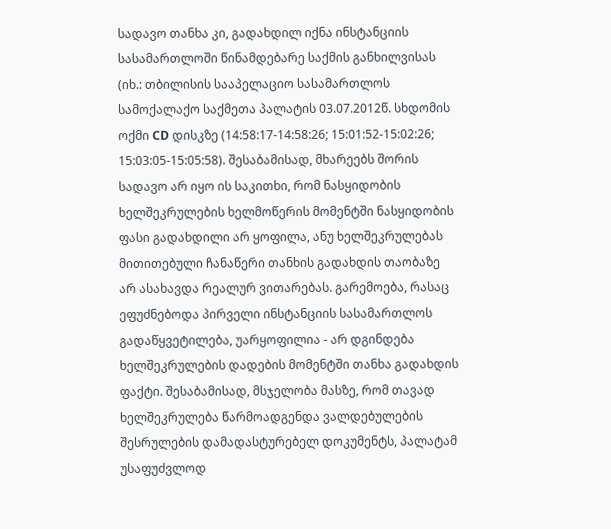სადავო თანხა კი, გადახდილ იქნა ინსტანციის სასამართლოში წინამდებარე საქმის განხილვისას (იხ.: თბილისის სააპელაციო სასამართლოს სამოქალაქო საქმეთა პალატის 03.07.2012წ. სხდომის ოქმი CD დისკზე (14:58:17-14:58:26; 15:01:52-15:02:26; 15:03:05-15:05:58). შესაბამისად, მხარეებს შორის სადავო არ იყო ის საკითხი, რომ ნასყიდობის ხელშეკრულების ხელმოწერის მომენტში ნასყიდობის ფასი გადახდილი არ ყოფილა, ანუ ხელშეკრულებას მითითებული ჩანაწერი თანხის გადახდის თაობაზე არ ასახავდა რეალურ ვითარებას. გარემოება, რასაც ეფუძნებოდა პირველი ინსტანციის სასამართლოს გადაწყვეტილება, უარყოფილია - არ დგინდება ხელშეკრულების დადების მომენტში თანხა გადახდის ფაქტი. შესაბამისად, მსჯელობა მასზე, რომ თავად ხელშეკრულება წარმოადგენდა ვალდებულების შესრულების დამადასტურებელ დოკუმენტს, პალატამ უსაფუძვლოდ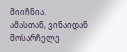მიიჩნია.
ამასთან, ვინაიდან მოსარჩელე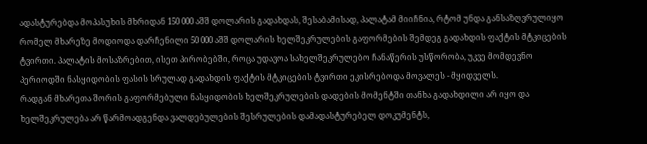ადასტურებდა მოპასუხის მხრიდან 150 000 აშშ დოლარის გადახდას, შესაბამისად, პალატამ მიიჩნია, რტომ უნდა განსაზღვრულიყო რომელ მხარეზე მოდიოდა დარჩენილი 50 000 აშშ დოლარის ხელშეკრულების გაფორმების შემდეგ გადახდის ფაქტის მტკიცების ტვირთი. პალატის მოსაზრებით, ისეთ პირობებში, როცა უდავოა სახელშეკრულებო ჩანაწერის უსწორობა, უკვე მომდევნო პერიოდში ნასყიდობის ფასის სრულად გადახდის ფაქტის მტკიცების ტვირთი ეკისრებოდა მოვალეს - მყიდველს.
რადგან მხარეთა შორის გაფორმებული ნასყიდობის ხელშეკრულების დადების მომენტში თანხა გადახდილი არ იყო და ხელშეკრულება არ წარმოადგენდა ვალდებულების შესრულების დამადასტურებელ დოკუმენტს,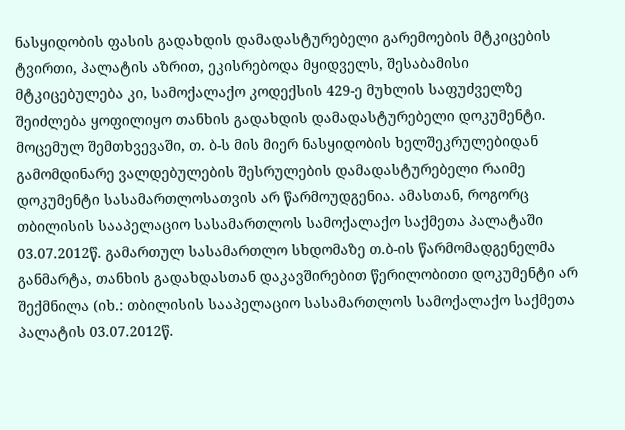ნასყიდობის ფასის გადახდის დამადასტურებელი გარემოების მტკიცების ტვირთი, პალატის აზრით, ეკისრებოდა მყიდველს, შესაბამისი მტკიცებულება კი, სამოქალაქო კოდექსის 429-ე მუხლის საფუძველზე შეიძლება ყოფილიყო თანხის გადახდის დამადასტურებელი დოკუმენტი.
მოცემულ შემთხვევაში, თ. ბ-ს მის მიერ ნასყიდობის ხელშეკრულებიდან გამომდინარე ვალდებულების შესრულების დამადასტურებელი რაიმე დოკუმენტი სასამართლოსათვის არ წარმოუდგენია. ამასთან, როგორც თბილისის სააპელაციო სასამართლოს სამოქალაქო საქმეთა პალატაში 03.07.2012წ. გამართულ სასამართლო სხდომაზე თ.ბ-ის წარმომადგენელმა განმარტა, თანხის გადახდასთან დაკავშირებით წერილობითი დოკუმენტი არ შექმნილა (იხ.: თბილისის სააპელაციო სასამართლოს სამოქალაქო საქმეთა პალატის 03.07.2012წ.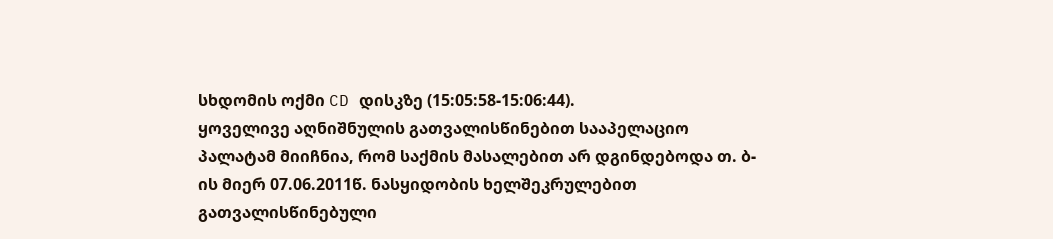სხდომის ოქმი CD დისკზე (15:05:58-15:06:44).
ყოველივე აღნიშნულის გათვალისწინებით სააპელაციო პალატამ მიიჩნია, რომ საქმის მასალებით არ დგინდებოდა თ. ბ-ის მიერ 07.06.2011წ. ნასყიდობის ხელშეკრულებით გათვალისწინებული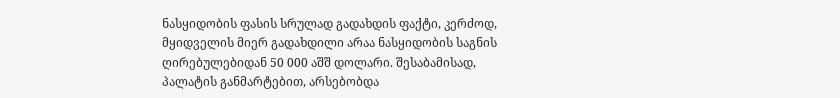ნასყიდობის ფასის სრულად გადახდის ფაქტი, კერძოდ, მყიდველის მიერ გადახდილი არაა ნასყიდობის საგნის ღირებულებიდან 50 000 აშშ დოლარი. შესაბამისად, პალატის განმარტებით, არსებობდა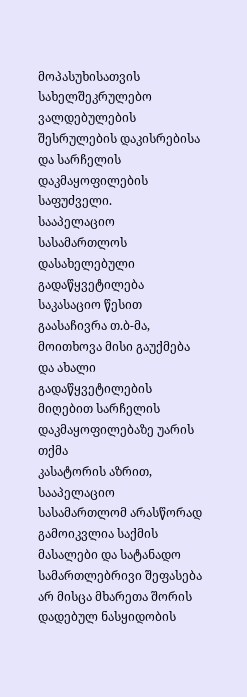მოპასუხისათვის სახელშეკრულებო ვალდებულების შესრულების დაკისრებისა და სარჩელის დაკმაყოფილების საფუძველი.
სააპელაციო სასამართლოს დასახელებული გადაწყვეტილება საკასაციო წესით გაასაჩივრა თ.ბ-მა, მოითხოვა მისი გაუქმება და ახალი გადაწყვეტილების მიღებით სარჩელის დაკმაყოფილებაზე უარის თქმა
კასატორის აზრით, სააპელაციო სასამართლომ არასწორად გამოიკვლია საქმის მასალები და სატანადო სამართლებრივი შეფასება არ მისცა მხარეთა შორის დადებულ ნასყიდობის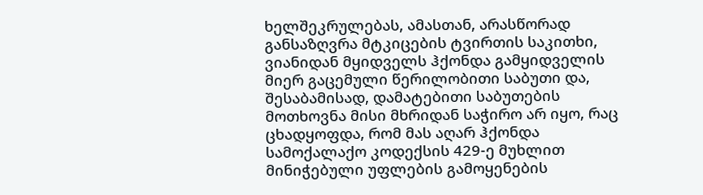ხელშეკრულებას, ამასთან, არასწორად განსაზღვრა მტკიცების ტვირთის საკითხი, ვიანიდან მყიდველს ჰქონდა გამყიდველის მიერ გაცემული წერილობითი საბუთი და, შესაბამისად, დამატებითი საბუთების მოთხოვნა მისი მხრიდან საჭირო არ იყო, რაც ცხადყოფდა, რომ მას აღარ ჰქონდა სამოქალაქო კოდექსის 429-ე მუხლით მინიჭებული უფლების გამოყენების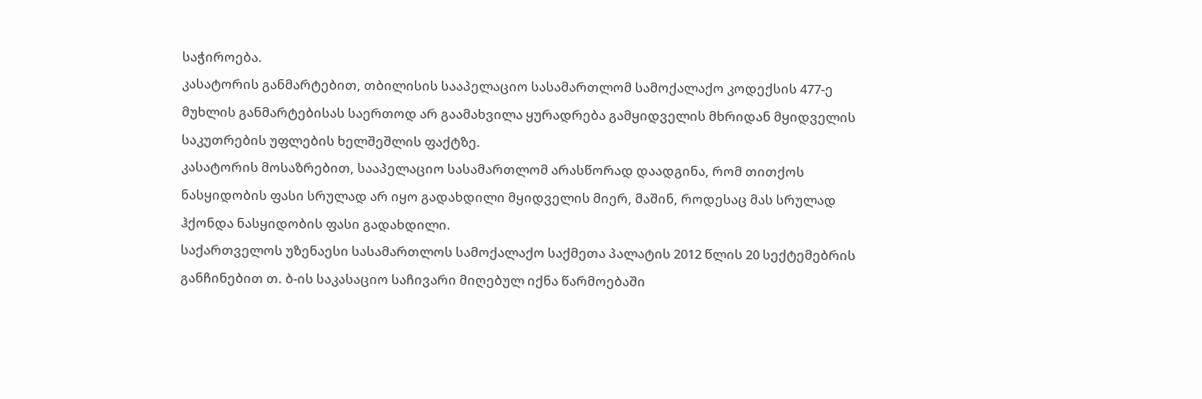საჭიროება.
კასატორის განმარტებით, თბილისის სააპელაციო სასამართლომ სამოქალაქო კოდექსის 477-ე მუხლის განმარტებისას საერთოდ არ გაამახვილა ყურადრება გამყიდველის მხრიდან მყიდველის საკუთრების უფლების ხელშეშლის ფაქტზე.
კასატორის მოსაზრებით, სააპელაციო სასამართლომ არასწორად დაადგინა, რომ თითქოს ნასყიდობის ფასი სრულად არ იყო გადახდილი მყიდველის მიერ, მაშინ, როდესაც მას სრულად ჰქონდა ნასყიდობის ფასი გადახდილი.
საქართველოს უზენაესი სასამართლოს სამოქალაქო საქმეთა პალატის 2012 წლის 20 სექტემებრის განჩინებით თ. ბ-ის საკასაციო საჩივარი მიღებულ იქნა წარმოებაში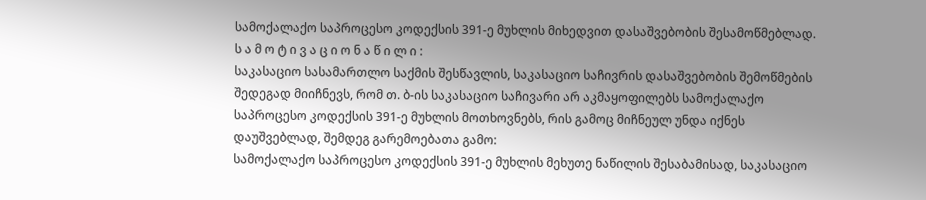სამოქალაქო საპროცესო კოდექსის 391-ე მუხლის მიხედვით დასაშვებობის შესამოწმებლად.
ს ა მ ო ტ ი ვ ა ც ი ო ნ ა წ ი ლ ი :
საკასაციო სასამართლო საქმის შესწავლის, საკასაციო საჩივრის დასაშვებობის შემოწმების შედეგად მიიჩნევს, რომ თ. ბ-ის საკასაციო საჩივარი არ აკმაყოფილებს სამოქალაქო საპროცესო კოდექსის 391-ე მუხლის მოთხოვნებს, რის გამოც მიჩნეულ უნდა იქნეს დაუშვებლად, შემდეგ გარემოებათა გამო:
სამოქალაქო საპროცესო კოდექსის 391-ე მუხლის მეხუთე ნაწილის შესაბამისად, საკასაციო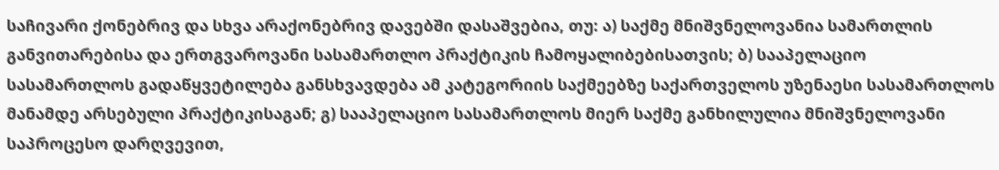საჩივარი ქონებრივ და სხვა არაქონებრივ დავებში დასაშვებია, თუ: ა) საქმე მნიშვნელოვანია სამართლის განვითარებისა და ერთგვაროვანი სასამართლო პრაქტიკის ჩამოყალიბებისათვის; ბ) სააპელაციო სასამართლოს გადაწყვეტილება განსხვავდება ამ კატეგორიის საქმეებზე საქართველოს უზენაესი სასამართლოს მანამდე არსებული პრაქტიკისაგან; გ) სააპელაციო სასამართლოს მიერ საქმე განხილულია მნიშვნელოვანი საპროცესო დარღვევით,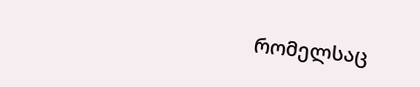რომელსაც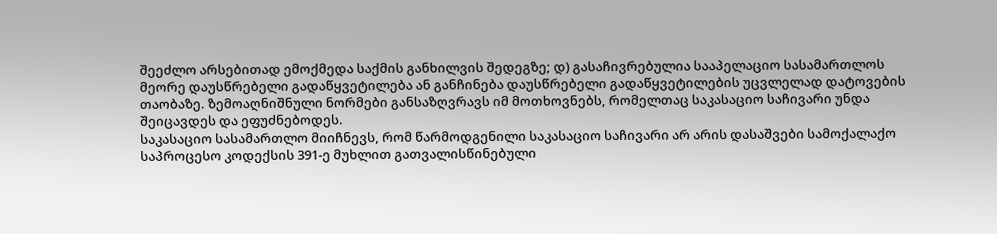შეეძლო არსებითად ემოქმედა საქმის განხილვის შედეგზე; დ) გასაჩივრებულია სააპელაციო სასამართლოს მეორე დაუსწრებელი გადაწყვეტილება ან განჩინება დაუსწრებელი გადაწყვეტილების უცვლელად დატოვების თაობაზე. ზემოაღნიშნული ნორმები განსაზღვრავს იმ მოთხოვნებს, რომელთაც საკასაციო საჩივარი უნდა შეიცავდეს და ეფუძნებოდეს.
საკასაციო სასამართლო მიიჩნევს, რომ წარმოდგენილი საკასაციო საჩივარი არ არის დასაშვები სამოქალაქო საპროცესო კოდექსის 391-ე მუხლით გათვალისწინებული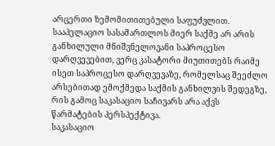არცერთი ზემომითითებული საფუძვლით.
სააპელაციო სასამართლოს მიერ საქმე არ არის განხილული მნიშვნელოვანი საპროცესო დარღვევებით, ვერც კასატორი მიუთითებს რაიმე ისეთ საპროცესო დარღვევაზე, რომელსაც შეეძლო არსებითად ემოქმედა საქმის განხილვის შედეგზე, რის გამოც საკასაციო საჩივარს არა აქვს წარმატების პერსპექტივა.
საკასაციო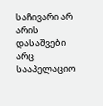საჩივარი არ არის დასაშვები არც სააპელაციო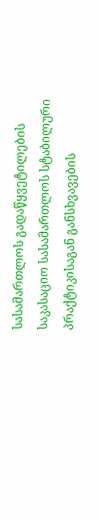სასამართლოს გადაწყვეტილების საკასაციო სასამართლოს სტაბილური პრაქტიკისაგან განსხვავების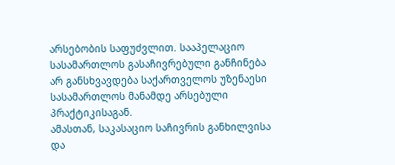არსებობის საფუძვლით. სააპელაციო სასამართლოს გასაჩივრებული განჩინება არ განსხვავდება საქართველოს უზენაესი სასამართლოს მანამდე არსებული პრაქტიკისაგან.
ამასთან, საკასაციო საჩივრის განხილვისა და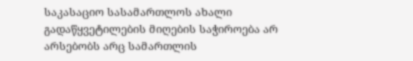საკასაციო სასამართლოს ახალი გადაწყვეტილების მიღების საჭიროება არ არსებობს არც სამართლის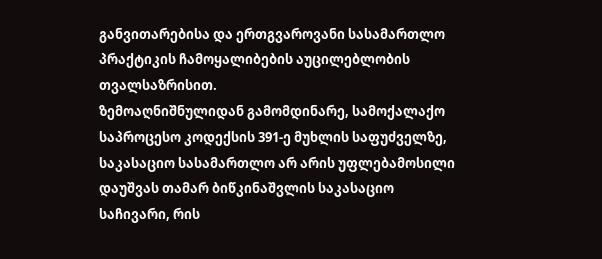განვითარებისა და ერთგვაროვანი სასამართლო პრაქტიკის ჩამოყალიბების აუცილებლობის თვალსაზრისით.
ზემოაღნიშნულიდან გამომდინარე, სამოქალაქო საპროცესო კოდექსის 391-ე მუხლის საფუძველზე, საკასაციო სასამართლო არ არის უფლებამოსილი დაუშვას თამარ ბიწკინაშვლის საკასაციო საჩივარი, რის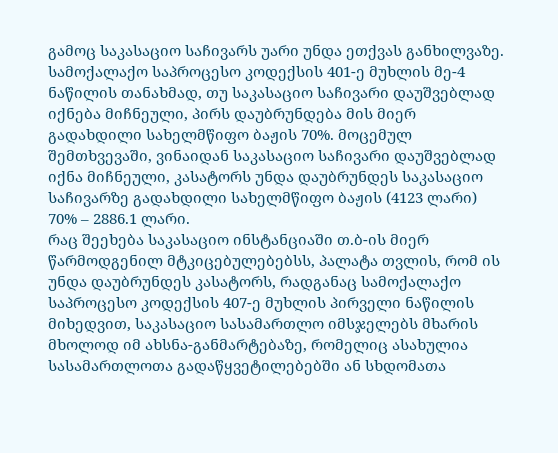გამოც საკასაციო საჩივარს უარი უნდა ეთქვას განხილვაზე.
სამოქალაქო საპროცესო კოდექსის 401-ე მუხლის მე-4 ნაწილის თანახმად, თუ საკასაციო საჩივარი დაუშვებლად იქნება მიჩნეული, პირს დაუბრუნდება მის მიერ გადახდილი სახელმწიფო ბაჟის 70%. მოცემულ შემთხვევაში, ვინაიდან საკასაციო საჩივარი დაუშვებლად იქნა მიჩნეული, კასატორს უნდა დაუბრუნდეს საკასაციო საჩივარზე გადახდილი სახელმწიფო ბაჟის (4123 ლარი) 70% – 2886.1 ლარი.
რაც შეეხება საკასაციო ინსტანციაში თ.ბ-ის მიერ წარმოდგენილ მტკიცებულებებსს, პალატა თვლის, რომ ის უნდა დაუბრუნდეს კასატორს, რადგანაც სამოქალაქო საპროცესო კოდექსის 407-ე მუხლის პირველი ნაწილის მიხედვით, საკასაციო სასამართლო იმსჯელებს მხარის მხოლოდ იმ ახსნა-განმარტებაზე, რომელიც ასახულია სასამართლოთა გადაწყვეტილებებში ან სხდომათა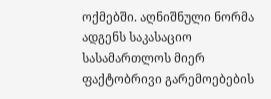ოქმებში. აღნიშნული ნორმა ადგენს საკასაციო სასამართლოს მიერ ფაქტობრივი გარემოებების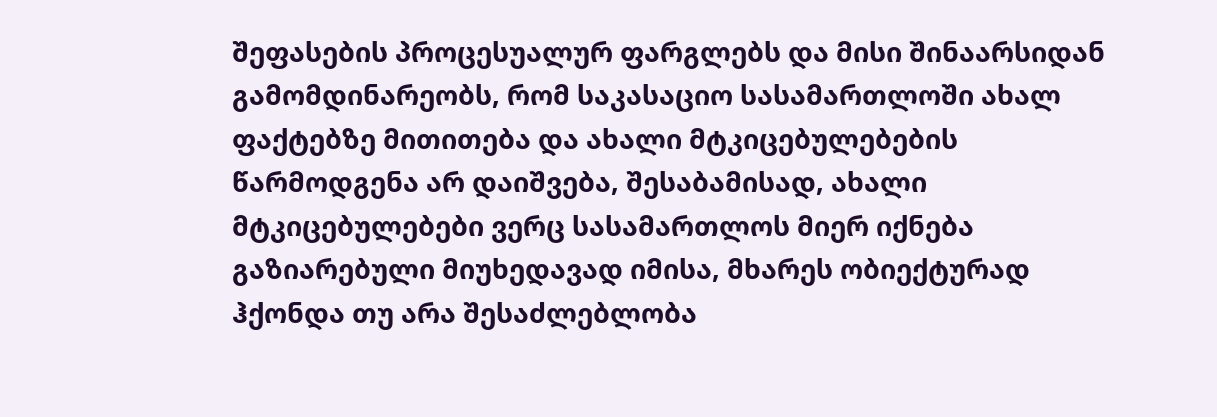შეფასების პროცესუალურ ფარგლებს და მისი შინაარსიდან გამომდინარეობს, რომ საკასაციო სასამართლოში ახალ ფაქტებზე მითითება და ახალი მტკიცებულებების წარმოდგენა არ დაიშვება, შესაბამისად, ახალი მტკიცებულებები ვერც სასამართლოს მიერ იქნება გაზიარებული მიუხედავად იმისა, მხარეს ობიექტურად ჰქონდა თუ არა შესაძლებლობა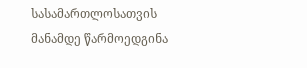სასამართლოსათვის მანამდე წარმოედგინა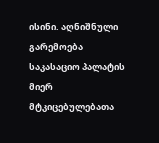ისინი. აღნიშნული გარემოება საკასაციო პალატის მიერ მტკიცებულებათა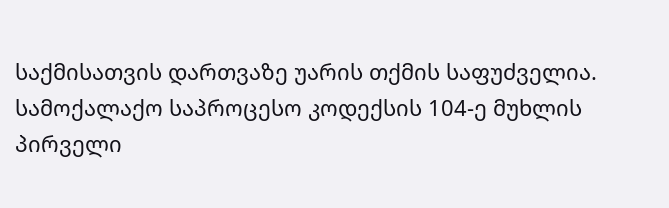საქმისათვის დართვაზე უარის თქმის საფუძველია.
სამოქალაქო საპროცესო კოდექსის 104-ე მუხლის პირველი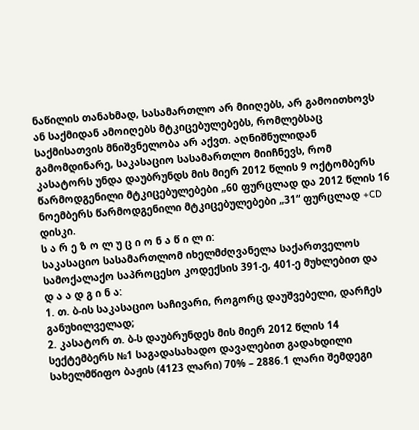ნაწილის თანახმად, სასამართლო არ მიიღებს, არ გამოითხოვს ან საქმიდან ამოიღებს მტკიცებულებებს, რომლებსაც საქმისათვის მნიშვნელობა არ აქვთ. აღნიშნულიდან გამომდინარე, საკასაციო სასამართლო მიიჩნევს, რომ კასატორს უნდა დაუბრუნდს მის მიერ 2012 წლის 9 ოქტომბერს წარმოდგენილი მტკიცებულებები „60 ფურცლად და 2012 წლის 16 ნოემბერს წარმოდგენილი მტკიცებულებები „31“ ფურცლად +CD დისკი.
ს ა რ ე ზ ო ლ უ ც ი ო ნ ა წ ი ლ ი:
საკასაციო სასამართლომ იხელმძღვანელა საქართველოს სამოქალაქო საპროცესო კოდექსის 391-ე, 401-ე მუხლებით და
დ ა ა დ გ ი ნ ა:
1. თ. ბ-ის საკასაციო საჩივარი, როგორც დაუშვებელი, დარჩეს განუხილველად;
2. კასატორ თ. ბ-ს დაუბრუნდეს მის მიერ 2012 წლის 14 სექტემბერს №1 საგადასახადო დავალებით გადახდილი სახელმწიფო ბაჟის (4123 ლარი) 70% – 2886.1 ლარი შემდეგი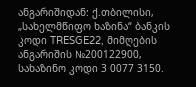ანგარიშიდან: ქ.თბილისი, „სახელმწიფო ხაზინა“ ბანკის კოდი TRESGE22, მიმღების ანგარიშის №200122900, სახაზინო კოდი 3 0077 3150.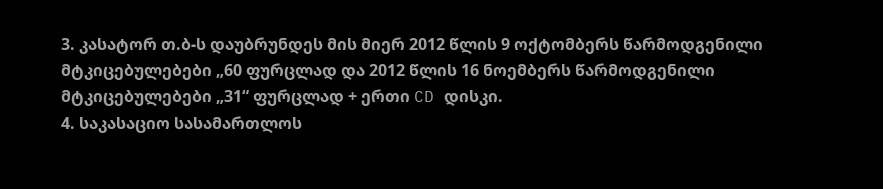3. კასატორ თ.ბ-ს დაუბრუნდეს მის მიერ 2012 წლის 9 ოქტომბერს წარმოდგენილი მტკიცებულებები „60 ფურცლად და 2012 წლის 16 ნოემბერს წარმოდგენილი მტკიცებულებები „31“ ფურცლად + ერთი CD დისკი.
4. საკასაციო სასამართლოს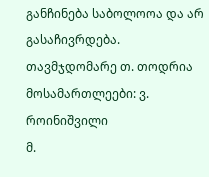განჩინება საბოლოოა და არ გასაჩივრდება.
თავმჯდომარე თ. თოდრია
მოსამართლეები: ვ. როინიშვილი
მ.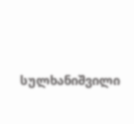სულხანიშვილი